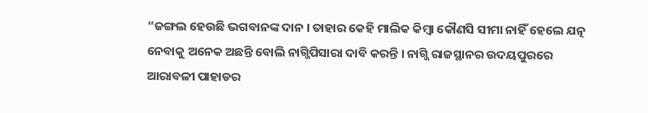“ଜଙ୍ଗଲ ହେଉଛି ଭଗବାନଙ୍କ ଦାନ । ତାହାର କେହି ମାଲିକ କିମ୍ବା କୌଣସି ସୀମା ନାହିଁ ହେଲେ ଯତ୍ନ ନେବାକୁ ଅନେକ ଅଛନ୍ତି ବୋଲି ନାଗ୍ଜିପିସାରା ଦାବି କରନ୍ତି । ନାଗ୍ଜି ରାଜସ୍ଥାନର ଉଦୟପୁରରେ ଆରାବଳୀ ପାହାଡର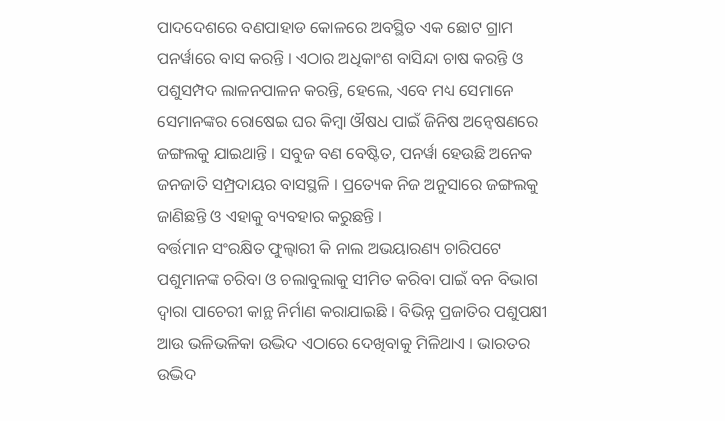ପାଦଦେଶରେ ବଣପାହାଡ କୋଳରେ ଅବସ୍ଥିତ ଏକ ଛୋଟ ଗ୍ରାମ ପନର୍ୱାରେ ବାସ କରନ୍ତି । ଏଠାର ଅଧିକାଂଶ ବାସିନ୍ଦା ଚାଷ କରନ୍ତି ଓ ପଶୁସମ୍ପଦ ଲାଳନପାଳନ କରନ୍ତି, ହେଲେ, ଏବେ ମଧ୍ୟ ସେମାନେ ସେମାନଙ୍କର ରୋଷେଇ ଘର କିମ୍ବା ଔଷଧ ପାଇଁ ଜିନିଷ ଅନ୍ୱେଷଣରେ ଜଙ୍ଗଲକୁ ଯାଇଥାନ୍ତି । ସବୁଜ ବଣ ବେଷ୍ଟିତ, ପନର୍ୱା ହେଉଛି ଅନେକ ଜନଜାତି ସମ୍ପ୍ରଦାୟର ବାସସ୍ଥଳି । ପ୍ରତ୍ୟେକ ନିଜ ଅନୁସାରେ ଜଙ୍ଗଲକୁ ଜାଣିଛନ୍ତି ଓ ଏହାକୁ ବ୍ୟବହାର କରୁଛନ୍ତି ।
ବର୍ତ୍ତମାନ ସଂରକ୍ଷିତ ଫୁଲ୍ୱାରୀ କି ନାଲ ଅଭୟାରଣ୍ୟ ଚାରିପଟେ ପଶୁମାନଙ୍କ ଚରିବା ଓ ଚଲାବୁଲାକୁ ସୀମିତ କରିବା ପାଇଁ ବନ ବିଭାଗ ଦ୍ୱାରା ପାଚେରୀ କାନ୍ଥ ନିର୍ମାଣ କରାଯାଇଛି । ବିଭିନ୍ନ ପ୍ରଜାତିର ପଶୁପକ୍ଷୀ ଆଉ ଭଳିଭଳିକା ଉଦ୍ଭିଦ ଏଠାରେ ଦେଖିବାକୁ ମିଳିଥାଏ । ଭାରତର ଉଦ୍ଭିଦ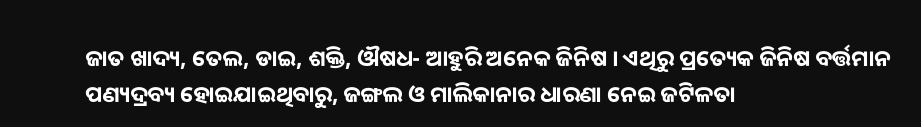ଜାତ ଖାଦ୍ୟ, ତେଲ, ଡାଇ, ଶକ୍ତି, ଔଷଧ- ଆହୁରି ଅନେକ ଜିନିଷ । ଏଥିରୁ ପ୍ରତ୍ୟେକ ଜିନିଷ ବର୍ତ୍ତମାନ ପଣ୍ୟଦ୍ରବ୍ୟ ହୋଇଯାଇଥିବାରୁ, ଜଙ୍ଗଲ ଓ ମାଲିକାନାର ଧାରଣା ନେଇ ଜଟିଳତା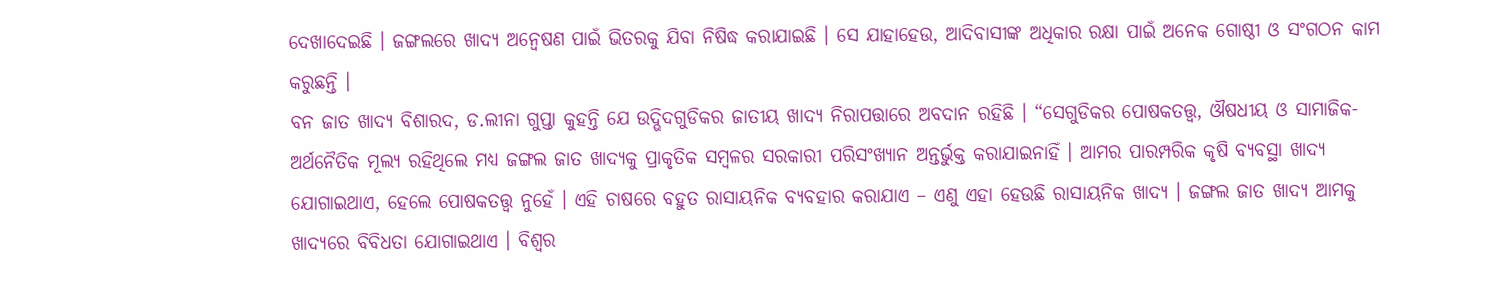ଦେଖାଦେଇଛି । ଜଙ୍ଗଲରେ ଖାଦ୍ୟ ଅନ୍ୱେଷଣ ପାଇଁ ଭିତରକୁ ଯିବା ନିଷିଦ୍ଧ କରାଯାଇଛି । ସେ ଯାହାହେଉ, ଆଦିବାସୀଙ୍କ ଅଧିକାର ରକ୍ଷା ପାଇଁ ଅନେକ ଗୋଷ୍ଠୀ ଓ ସଂଗଠନ କାମ କରୁଛନ୍ତି ।
ବନ ଜାତ ଖାଦ୍ୟ ବିଶାରଦ, ଡ.ଲୀନା ଗୁପ୍ତା କୁହନ୍ତି ଯେ ଉଦ୍ଭିଦଗୁଡିକର ଜାତୀୟ ଖାଦ୍ୟ ନିରାପତ୍ତାରେ ଅବଦାନ ରହିଛି । “ସେଗୁଡିକର ପୋଷକତତ୍ତ୍ୱ, ଔଷଧୀୟ ଓ ସାମାଜିକ-ଅର୍ଥନୈତିକ ମୂଲ୍ୟ ରହିଥିଲେ ମଧ୍ୟ ଜଙ୍ଗଲ ଜାତ ଖାଦ୍ୟକୁ ପ୍ରାକୃତିକ ସମ୍ବଳର ସରକାରୀ ପରିସଂଖ୍ୟାନ ଅନ୍ତର୍ଭୁକ୍ତ କରାଯାଇନାହିଁ । ଆମର ପାରମ୍ପରିକ କୃଷି ବ୍ୟବସ୍ଥା ଖାଦ୍ୟ ଯୋଗାଇଥାଏ, ହେଲେ ପୋଷକତତ୍ତ୍ୱ ନୁହେଁ । ଏହି ଚାଷରେ ବହୁତ ରାସାୟନିକ ବ୍ୟବହାର କରାଯାଏ – ଏଣୁ ଏହା ହେଉଛି ରାସାୟନିକ ଖାଦ୍ୟ । ଜଙ୍ଗଲ ଜାତ ଖାଦ୍ୟ ଆମକୁ ଖାଦ୍ୟରେ ବିବିଧତା ଯୋଗାଇଥାଏ । ବିଶ୍ୱର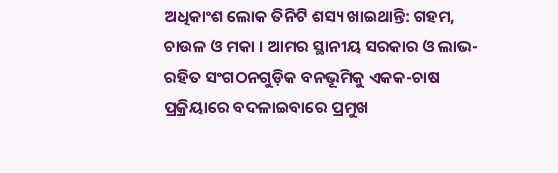ଅଧିକାଂଶ ଲୋକ ତିନିଟି ଶସ୍ୟ ଖାଇଥାନ୍ତି: ଗହମ, ଚାଉଳ ଓ ମକା । ଆମର ସ୍ଥାନୀୟ ସରକାର ଓ ଲାଭ-ରହିତ ସଂଗଠନଗୁଡ଼ିକ ବନଭୂମିକୁ ଏକକ-ଚାଷ ପ୍ରକ୍ରିୟାରେ ବଦଳାଇବାରେ ପ୍ରମୁଖ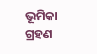ଭୂମିକା ଗ୍ରହଣ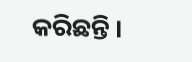କରିଛନ୍ତି ।